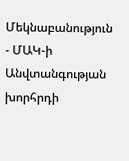Մեկնաբանություն - ՄԱԿ-ի Անվտանգության խորհրդի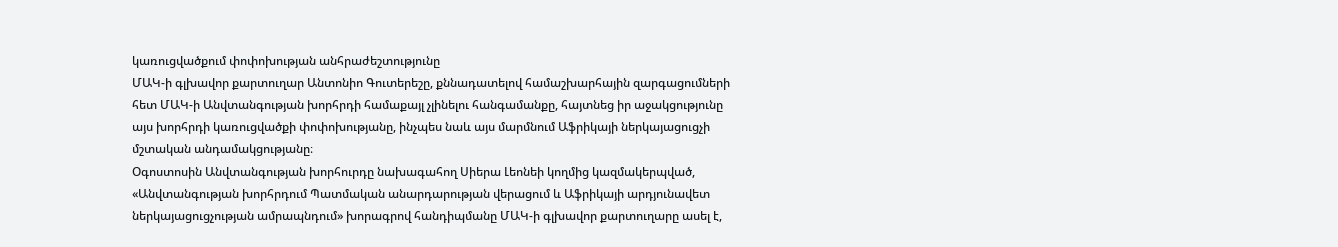կառուցվածքում փոփոխության անհրաժեշտությունը
ՄԱԿ-ի գլխավոր քարտուղար Անտոնիո Գուտերեշը, քննադատելով համաշխարհային զարգացումների հետ ՄԱԿ-ի Անվտանգության խորհրդի համաքայլ չլինելու հանգամանքը, հայտնեց իր աջակցությունը այս խորհրդի կառուցվածքի փոփոխությանը, ինչպես նաև այս մարմնում Աֆրիկայի ներկայացուցչի մշտական անդամակցությանը։
Օգոստոսին Անվտանգության խորհուրդը նախագահող Սիերա Լեոնեի կողմից կազմակերպված, «Անվտանգության խորհրդում Պատմական անարդարության վերացում և Աֆրիկայի արդյունավետ ներկայացուցչության ամրապնդում» խորագրով հանդիպմանը ՄԱԿ-ի գլխավոր քարտուղարը ասել է,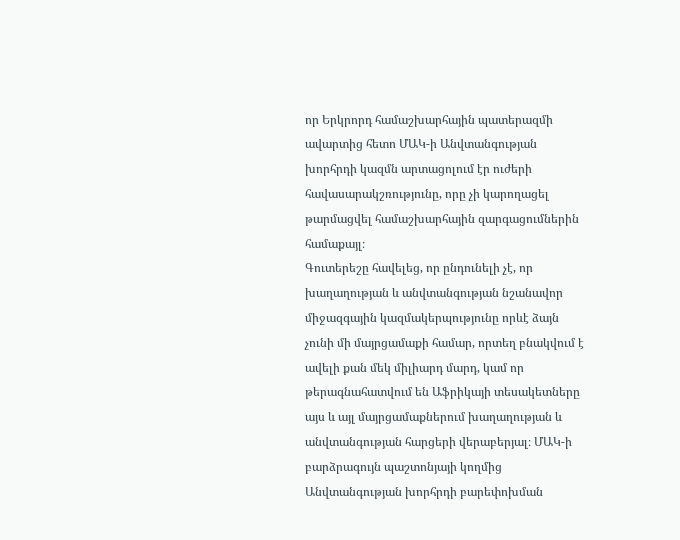որ Երկրորդ համաշխարհային պատերազմի ավարտից հետո ՄԱԿ-ի Անվտանգության խորհրդի կազմն արտացոլում էր ուժերի հավասարակշռությունը, որը չի կարողացել թարմացվել համաշխարհային զարգացումներին համաքայլ։
Գուտերեշը հավելեց, որ ընդունելի չէ, որ խաղաղության և անվտանգության նշանավոր միջազգային կազմակերպությունը որևէ ձայն չունի մի մայրցամաքի համար, որտեղ բնակվում է ավելի քան մեկ միլիարդ մարդ, կամ որ թերագնահատվում են Աֆրիկայի տեսակետները այս և այլ մայրցամաքներում խաղաղության և անվտանգության հարցերի վերաբերյալ։ ՄԱԿ-ի բարձրագույն պաշտոնյայի կողմից Անվտանգության խորհրդի բարեփոխման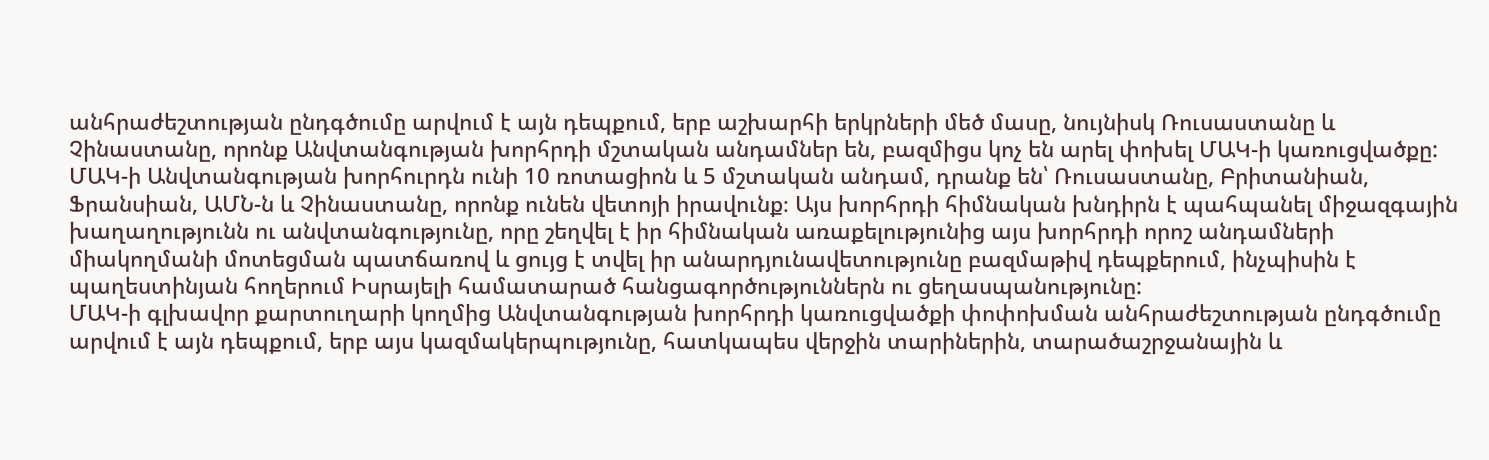անհրաժեշտության ընդգծումը արվում է այն դեպքում, երբ աշխարհի երկրների մեծ մասը, նույնիսկ Ռուսաստանը և Չինաստանը, որոնք Անվտանգության խորհրդի մշտական անդամներ են, բազմիցս կոչ են արել փոխել ՄԱԿ-ի կառուցվածքը: ՄԱԿ-ի Անվտանգության խորհուրդն ունի 10 ռոտացիոն և 5 մշտական անդամ, դրանք են՝ Ռուսաստանը, Բրիտանիան, Ֆրանսիան, ԱՄՆ-ն և Չինաստանը, որոնք ունեն վետոյի իրավունք։ Այս խորհրդի հիմնական խնդիրն է պահպանել միջազգային խաղաղությունն ու անվտանգությունը, որը շեղվել է իր հիմնական առաքելությունից այս խորհրդի որոշ անդամների միակողմանի մոտեցման պատճառով և ցույց է տվել իր անարդյունավետությունը բազմաթիվ դեպքերում, ինչպիսին է պաղեստինյան հողերում Իսրայելի համատարած հանցագործություններն ու ցեղասպանությունը:
ՄԱԿ-ի գլխավոր քարտուղարի կողմից Անվտանգության խորհրդի կառուցվածքի փոփոխման անհրաժեշտության ընդգծումը արվում է այն դեպքում, երբ այս կազմակերպությունը, հատկապես վերջին տարիներին, տարածաշրջանային և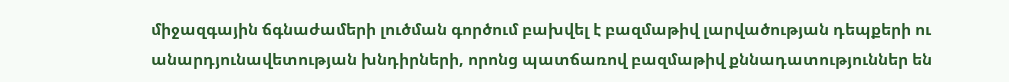միջազգային ճգնաժամերի լուծման գործում բախվել է բազմաթիվ լարվածության դեպքերի ու անարդյունավետության խնդիրների, որոնց պատճառով բազմաթիվ քննադատություններ են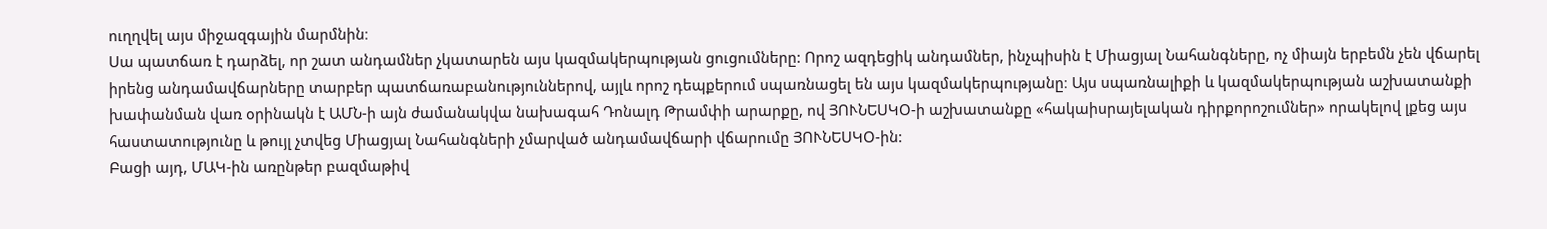ուղղվել այս միջազգային մարմնին։
Սա պատճառ է դարձել, որ շատ անդամներ չկատարեն այս կազմակերպության ցուցումները: Որոշ ազդեցիկ անդամներ, ինչպիսին է Միացյալ Նահանգները, ոչ միայն երբեմն չեն վճարել իրենց անդամավճարները տարբեր պատճառաբանություններով, այլև որոշ դեպքերում սպառնացել են այս կազմակերպությանը։ Այս սպառնալիքի և կազմակերպության աշխատանքի խափանման վառ օրինակն է ԱՄՆ-ի այն ժամանակվա նախագահ Դոնալդ Թրամփի արարքը, ով ՅՈՒՆԵՍԿՕ-ի աշխատանքը «հակաիսրայելական դիրքորոշումներ» որակելով լքեց այս հաստատությունը և թույլ չտվեց Միացյալ Նահանգների չմարված անդամավճարի վճարումը ՅՈՒՆԵՍԿՕ-ին:
Բացի այդ, ՄԱԿ-ին առընթեր բազմաթիվ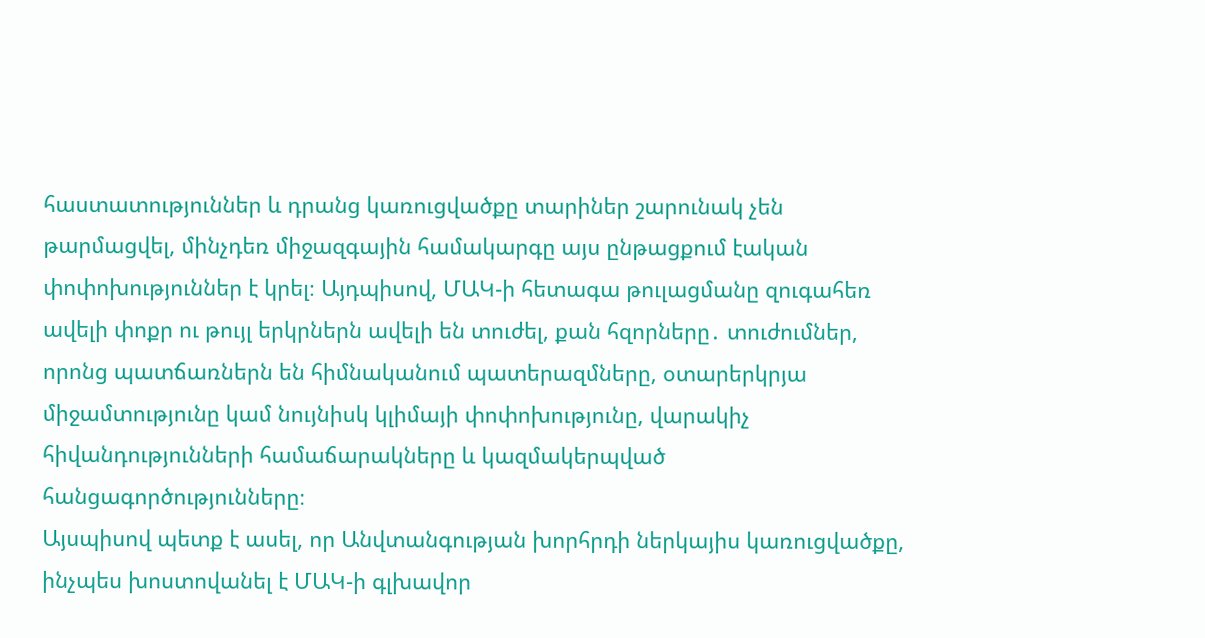հաստատություններ և դրանց կառուցվածքը տարիներ շարունակ չեն թարմացվել, մինչդեռ միջազգային համակարգը այս ընթացքում էական փոփոխություններ է կրել։ Այդպիսով, ՄԱԿ-ի հետագա թուլացմանը զուգահեռ ավելի փոքր ու թույլ երկրներն ավելի են տուժել, քան հզորները․ տուժումներ, որոնց պատճառներն են հիմնականում պատերազմները, օտարերկրյա միջամտությունը կամ նույնիսկ կլիմայի փոփոխությունը, վարակիչ հիվանդությունների համաճարակները և կազմակերպված հանցագործությունները։
Այսպիսով պետք է ասել, որ Անվտանգության խորհրդի ներկայիս կառուցվածքը, ինչպես խոստովանել է ՄԱԿ-ի գլխավոր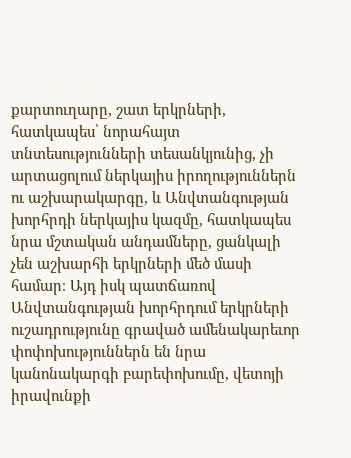քարտուղարը, շատ երկրների, հատկապես՝ նորահայտ տնտեսությունների տեսանկյունից, չի արտացոլում ներկայիս իրողություններն ու աշխարակարգը, և Անվտանգության խորհրդի ներկայիս կազմը, հատկապես նրա մշտական անդամները, ցանկալի չեն աշխարհի երկրների մեծ մասի համար։ Այդ իսկ պատճառով Անվտանգության խորհրդում երկրների ուշադրությունը գրաված ամենակարեւոր փոփոխություններն են նրա կանոնակարգի բարեփոխումը, վետոյի իրավունքի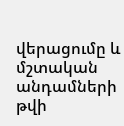վերացումը և մշտական անդամների թվի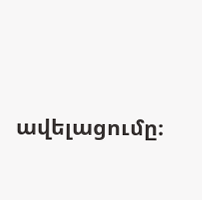ավելացումը։